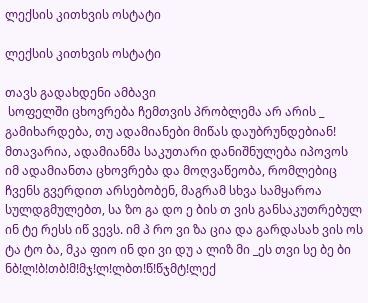ლექსის კითხვის ოსტატი

ლექსის კითხვის ოსტატი

თავს გადახდენი ამბავი
 სოფელში ცხოვრება ჩემთვის პრობლემა არ არის _ გამიხარდება, თუ ადამიანები მიწას დაუბრუნდებიან! მთავარია, ადამიანმა საკუთარი დანიშნულება იპოვოს
იმ ადამიანთა ცხოვრება და მოღვაწეობა, რომლებიც ჩვენს გვერდით არსებობენ, მაგრამ სხვა სამყაროა სულდგმულებთ, სა ზო გა დო ე ბის თ ვის განსაკუთრებულ ინ ტე რესს იწ ვევს. იმ პ რო ვი ზა ცია და გარდასახ ვის ოს ტა ტო ბა, მკა ფიო ინ დი ვი დუ ა ლიზ მი _ეს თვი სე ბე ბი ნბ!ლ!ბ!თბ!მ!მჯ!ლ!ლბთ!წ!წჯმტ!ლექ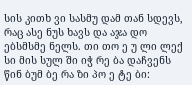სის კითხ ვი სასმუ დამ თან სდევს, რაც ასე ნუს ხავს და აჯა დო ებსმსმე ნელს. თი თო ე უ ლი ლექ სი მის სულ ში იჭ რე ბა დაჩვენს წინ ბუმ ბე რა ზი პო ე ტე ბი: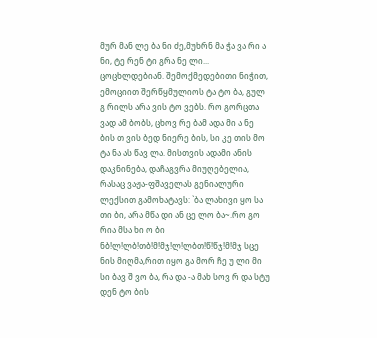მურ მან ლე ბა ნი ძე,მუხრნ მა ჭა ვა რი ა ნი, ტე რენ ტი გრა ნე ლი... ცოცხლდებიან. შემოქმედებითი ნიჭით, ემოციით შერწყმულიოს ტა ტო ბა, გულ გ რილს არა ვის ტო ვებს. რო გორცთა ვად ამ ბობს, ცხოვ რე ბამ ადა მი ა ნე ბის თ ვის ბედ ნიერე ბის, სი კე თის მო ტა ნა ას წავ ლა. მისთვის ადამი ანის დაკნინება, დაჩაგვრა მიუღებელია, რასაც ვაჟა-ფშაველას გენიალური ლექსით გამოხატავს: `ბა ლახივი ყო სა თი ბი, არა მწა დი ან ცე ლო ბა~.რო გო რია მსა ხი ო ბი ნბ!ლ!ლბ!თბ!მ!მჯ!ლ!ლბთ!წ!წჯ!მ!მჯ სცე ნის მიღმა,რით იყო გა მორ ჩე უ ლი მი სი ბავ შ ვო ბა, რა და -ა მახ სოვ რ და სტუ დენ ტო ბის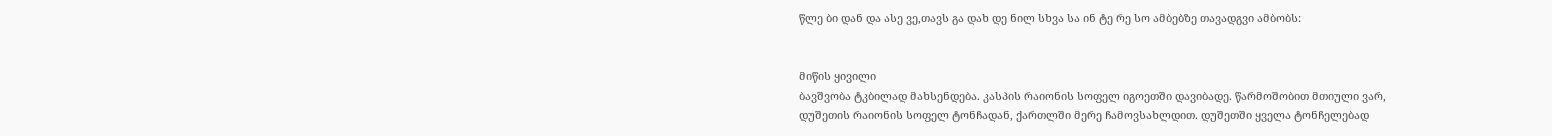წლე ბი დან და ასე ვე,თავს გა დახ დე ნილ სხვა სა ინ ტე რე სო ამბებზე თავადგვი ამბობს:


მიწის ყივილი
ბავშვობა ტკბილად მახსენდება. კასპის რაიონის სოფელ იგოეთში დავიბადე. წარმოშობით მთიული ვარ, დუშეთის რაიონის სოფელ ტონჩადან, ქართლში მერე ჩამოვსახლდით. დუშეთში ყველა ტონჩელებად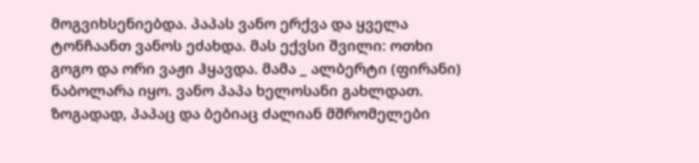მოგვიხსენიებდა. პაპას ვანო ერქვა და ყველა ტონჩაანთ ვანოს ეძახდა. მას ექვსი შვილი: ოთხი გოგო და ორი ვაჟი ჰყავდა. მამა _ ალბერტი (ფირანი) ნაბოლარა იყო. ვანო პაპა ხელოსანი გახლდათ. ზოგადად, პაპაც და ბებიაც ძალიან მშრომელები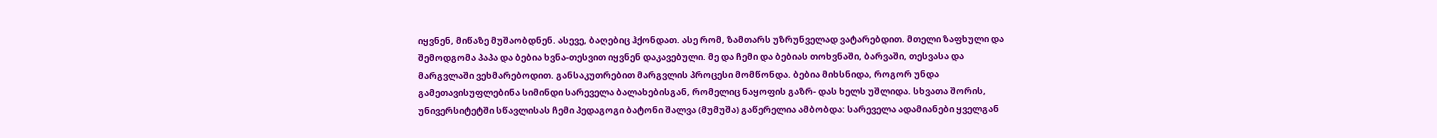იყვნენ, მიწაზე მუშაობდნენ. ასევე, ბაღებიც ჰქონდათ. ასე რომ, ზამთარს უზრუნველად ვატარებდით. მთელი ზაფხული და შემოდგომა პაპა და ბებია ხვნა-თესვით იყვნენ დაკავებული. მე და ჩემი და ბებიას თოხვნაში, ბარვაში, თესვასა და მარგვლაში ვეხმარებოდით. განსაკუთრებით მარგვლის პროცესი მომწონდა. ბებია მიხსნიდა, როგორ უნდა გამეთავისუფლებინა სიმინდი სარეველა ბალახებისგან, რომელიც ნაყოფის გაზრ- დას ხელს უშლიდა. სხვათა შორის, უნივერსიტეტში სწავლისას ჩემი პედაგოგი ბატონი შალვა (მუმუშა) გაწერელია ამბობდა: სარეველა ადამიანები ყველგან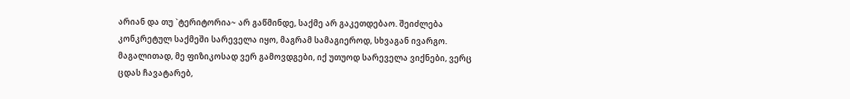არიან და თუ `ტერიტორია~ არ გაწმინდე, საქმე არ გაკეთდებაო. შეიძლება კონკრეტულ საქმეში სარეველა იყო, მაგრამ სამაგიეროდ, სხვაგან ივარგო. მაგალითად, მე ფიზიკოსად ვერ გამოვდგები, იქ უთუოდ სარეველა ვიქნები, ვერც ცდას ჩავატარებ,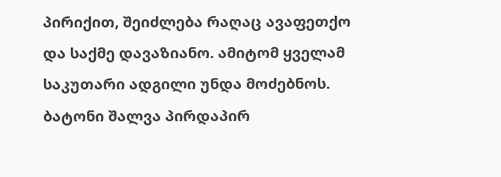პირიქით, შეიძლება რაღაც ავაფეთქო და საქმე დავაზიანო. ამიტომ ყველამ საკუთარი ადგილი უნდა მოძებნოს. ბატონი შალვა პირდაპირ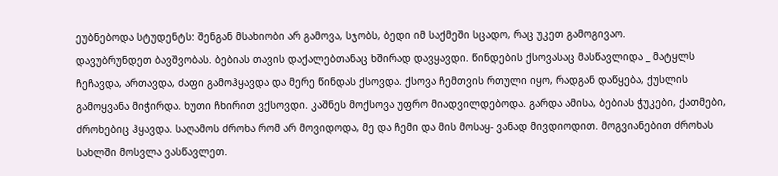ეუბნებოდა სტუდენტს: შენგან მსახიობი არ გამოვა, სჯობს, ბედი იმ საქმეში სცადო, რაც უკეთ გამოგივაო.
დავუბრუნდეთ ბავშვობას. ბებიას თავის დაქალებთანაც ხშირად დავყავდი. წინდების ქსოვასაც მასწავლიდა _ მატყლს ჩეჩავდა, ართავდა, ძაფი გამოჰყავდა და მერე წინდას ქსოვდა. ქსოვა ჩემთვის რთული იყო, რადგან დაწყება, ქუსლის გამოყვანა მიჭირდა. ხუთი ჩხირით ვქსოვდი. კაშნეს მოქსოვა უფრო მიადვილდებოდა. გარდა ამისა, ბებიას ჭუკები, ქათმები, ძროხებიც ჰყავდა. საღამოს ძროხა რომ არ მოვიდოდა, მე და ჩემი და მის მოსაყ- ვანად მივდიოდით. მოგვიანებით ძროხას სახლში მოსვლა ვასწავლეთ.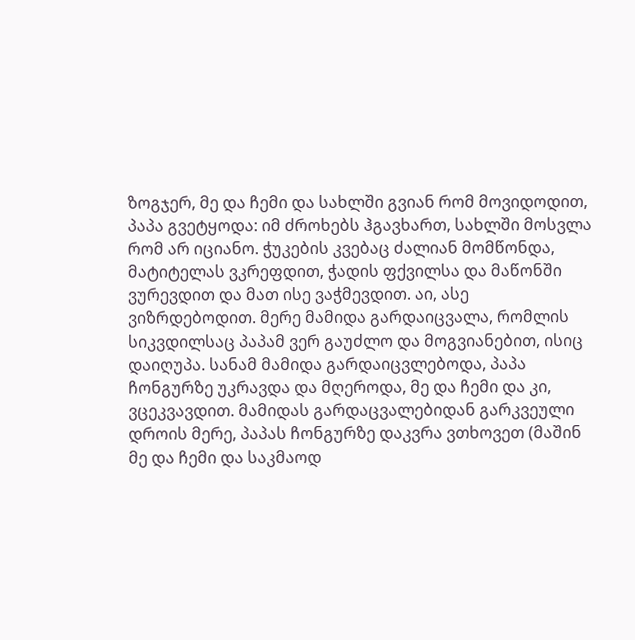ზოგჯერ, მე და ჩემი და სახლში გვიან რომ მოვიდოდით, პაპა გვეტყოდა: იმ ძროხებს ჰგავხართ, სახლში მოსვლა რომ არ იციანო. ჭუკების კვებაც ძალიან მომწონდა, მატიტელას ვკრეფდით, ჭადის ფქვილსა და მაწონში ვურევდით და მათ ისე ვაჭმევდით. აი, ასე ვიზრდებოდით. მერე მამიდა გარდაიცვალა, რომლის სიკვდილსაც პაპამ ვერ გაუძლო და მოგვიანებით, ისიც დაიღუპა. სანამ მამიდა გარდაიცვლებოდა, პაპა ჩონგურზე უკრავდა და მღეროდა, მე და ჩემი და კი, ვცეკვავდით. მამიდას გარდაცვალებიდან გარკვეული დროის მერე, პაპას ჩონგურზე დაკვრა ვთხოვეთ (მაშინ მე და ჩემი და საკმაოდ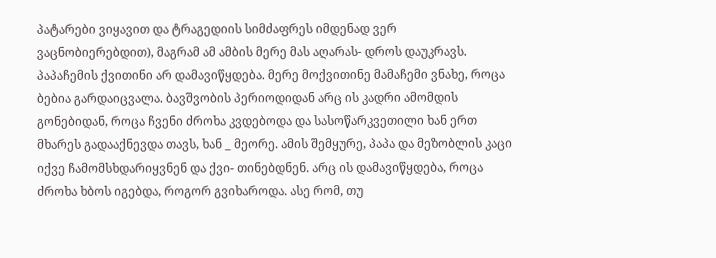პატარები ვიყავით და ტრაგედიის სიმძაფრეს იმდენად ვერ ვაცნობიერებდით), მაგრამ ამ ამბის მერე მას აღარას- დროს დაუკრავს. პაპაჩემის ქვითინი არ დამავიწყდება. მერე მოქვითინე მამაჩემი ვნახე, როცა ბებია გარდაიცვალა. ბავშვობის პერიოდიდან არც ის კადრი ამომდის გონებიდან, როცა ჩვენი ძროხა კვდებოდა და სასოწარკვეთილი ხან ერთ მხარეს გადააქნევდა თავს, ხან _ მეორე. ამის შემყურე, პაპა და მეზობლის კაცი იქვე ჩამომსხდარიყვნენ და ქვი- თინებდნენ. არც ის დამავიწყდება, როცა ძროხა ხბოს იგებდა, როგორ გვიხაროდა. ასე რომ, თუ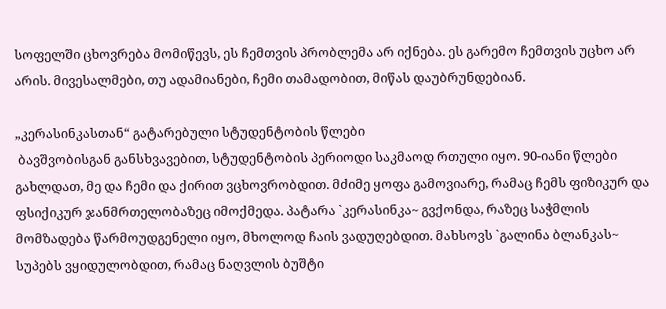სოფელში ცხოვრება მომიწევს, ეს ჩემთვის პრობლემა არ იქნება. ეს გარემო ჩემთვის უცხო არ არის. მივესალმები, თუ ადამიანები, ჩემი თამადობით, მიწას დაუბრუნდებიან.

„კერასინკასთან“ გატარებული სტუდენტობის წლები
 ბავშვობისგან განსხვავებით, სტუდენტობის პერიოდი საკმაოდ რთული იყო. 90-იანი წლები გახლდათ, მე და ჩემი და ქირით ვცხოვრობდით. მძიმე ყოფა გამოვიარე, რამაც ჩემს ფიზიკურ და ფსიქიკურ ჯანმრთელობაზეც იმოქმედა. პატარა `კერასინკა~ გვქონდა, რაზეც საჭმლის მომზადება წარმოუდგენელი იყო, მხოლოდ ჩაის ვადუღებდით. მახსოვს `გალინა ბლანკას~ სუპებს ვყიდულობდით, რამაც ნაღვლის ბუშტი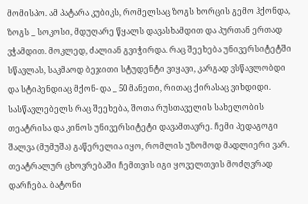მომისპო. ამ პატარა კუბიკს, რომელსაც ზოგს ხორცის გემო ჰქონდა, ზოგს _ სოკოსი, მდუღარე წყალს დავასხამდით და პურთან ერთად ვჭამდით. მოკლედ, ძალიან გვიჭირდა. რაც შეეხება უნივერსიტეტში სწავლას, საკმაოდ ბეჯითი სტუდენტი ვიყავი, კარგად ვსწავლობდი და სტიპენდიაც მქონ- და _ 50 მანეთი, რითაც ქირასაც ვიხდიდი.
სასწავლებელს რაც შეეხება, შოთა რუსთაველის სახელობის თეატრისა და კინოს უნივერსიტეტი დავამთავრე. ჩემი პედაგოგი შალვა (მუმუშა) გაწერელია იყო, რომლის უზომოდ მადლიერი ვარ. თეატრალურ ცხოვრებაში ჩემთვის იგი ყოველთვის მოძღვრად დარჩება. ბატონი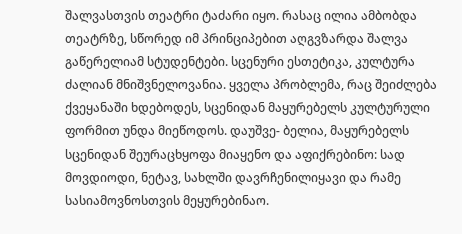შალვასთვის თეატრი ტაძარი იყო. რასაც ილია ამბობდა თეატრზე, სწორედ იმ პრინციპებით აღგვზარდა შალვა გაწერელიამ სტუდენტები. სცენური ესთეტიკა, კულტურა ძალიან მნიშვნელოვანია. ყველა პრობლემა, რაც შეიძლება ქვეყანაში ხდებოდეს, სცენიდან მაყურებელს კულტურული ფორმით უნდა მიეწოდოს. დაუშვე- ბელია, მაყურებელს სცენიდან შეურაცხყოფა მიაყენო და აფიქრებინო: სად მოვდიოდი, ნეტავ, სახლში დავრჩენილიყავი და რამე სასიამოვნოსთვის მეყურებინაო.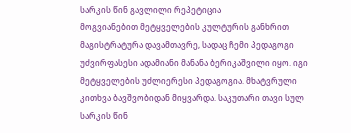სარკის წინ გავლილი რეპეტიცია
მოგვიანებით მეტყველების კულტურის განხრით მაგისტრატურა დავამთავრე, სადაც ჩემი პედაგოგი უძვირფასესი ადამიანი მანანა ბერიკაშვილი იყო. იგი მეტყველების უძლიერესი პედაგოგია. მხატვრული კითხვა ბავშვობიდან მიყვარდა. საკუთარი თავი სულ სარკის წინ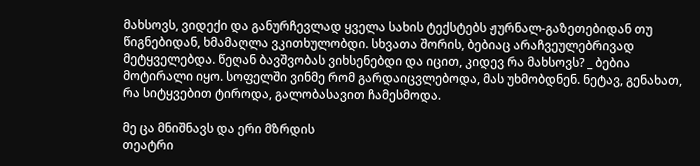მახსოვს, ვიდექი და განურჩევლად ყველა სახის ტექსტებს ჟურნალ-გაზეთებიდან თუ წიგნებიდან, ხმამაღლა ვკითხულობდი. სხვათა შორის, ბებიაც არაჩვეულებრივად მეტყველებდა. წეღან ბავშვობას ვიხსენებდი და იცით, კიდევ რა მახსოვს? _ ბებია მოტირალი იყო. სოფელში ვინმე რომ გარდაიცვლებოდა, მას უხმობდნენ. ნეტავ, გენახათ, რა სიტყვებით ტიროდა, გალობასავით ჩამესმოდა.

მე ცა მნიშნავს და ერი მზრდის
თეატრი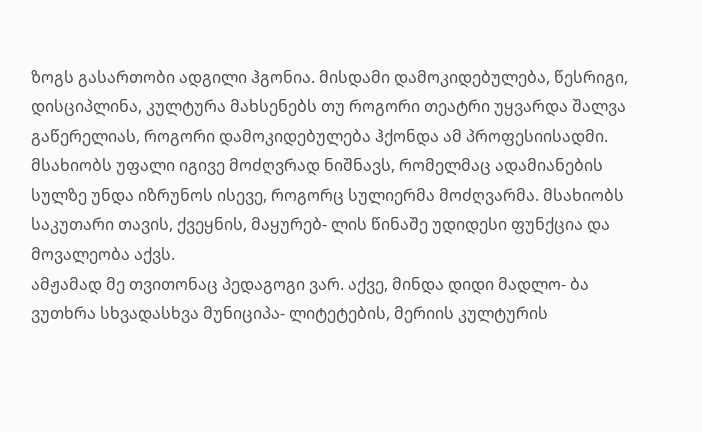ზოგს გასართობი ადგილი ჰგონია. მისდამი დამოკიდებულება, წესრიგი, დისციპლინა, კულტურა მახსენებს თუ როგორი თეატრი უყვარდა შალვა გაწერელიას, როგორი დამოკიდებულება ჰქონდა ამ პროფესიისადმი. მსახიობს უფალი იგივე მოძღვრად ნიშნავს, რომელმაც ადამიანების სულზე უნდა იზრუნოს ისევე, როგორც სულიერმა მოძღვარმა. მსახიობს საკუთარი თავის, ქვეყნის, მაყურებ- ლის წინაშე უდიდესი ფუნქცია და მოვალეობა აქვს.
ამჟამად მე თვითონაც პედაგოგი ვარ. აქვე, მინდა დიდი მადლო- ბა ვუთხრა სხვადასხვა მუნიციპა- ლიტეტების, მერიის კულტურის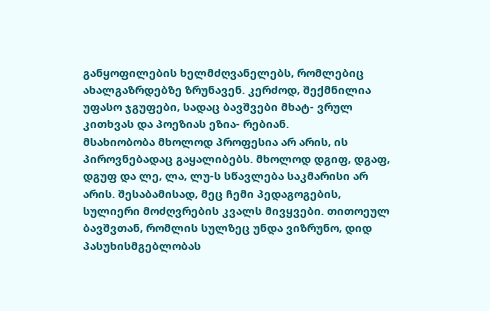განყოფილების ხელმძღვანელებს, რომლებიც ახალგაზრდებზე ზრუნავენ. კერძოდ, შექმნილია უფასო ჯგუფები, სადაც ბავშვები მხატ- ვრულ კითხვას და პოეზიას ეზია- რებიან.
მსახიობობა მხოლოდ პროფესია არ არის, ის პიროვნებადაც გაყალიბებს. მხოლოდ დგიფ, დგაფ, დგუფ და ლე, ლა, ლუ-ს სწავლება საკმარისი არ არის. შესაბამისად, მეც ჩემი პედაგოგების, სულიერი მოძღვრების კვალს მივყვები. თითოეულ ბავშვთან, რომლის სულზეც უნდა ვიზრუნო, დიდ პასუხისმგებლობას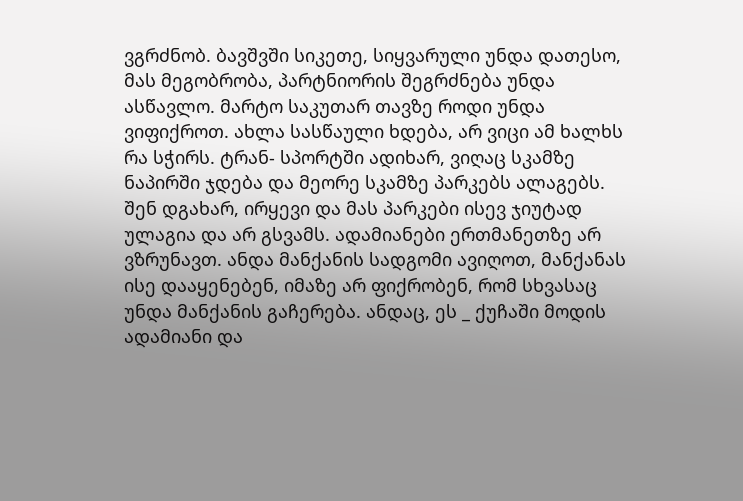ვგრძნობ. ბავშვში სიკეთე, სიყვარული უნდა დათესო, მას მეგობრობა, პარტნიორის შეგრძნება უნდა ასწავლო. მარტო საკუთარ თავზე როდი უნდა ვიფიქროთ. ახლა სასწაული ხდება, არ ვიცი ამ ხალხს რა სჭირს. ტრან- სპორტში ადიხარ, ვიღაც სკამზე ნაპირში ჯდება და მეორე სკამზე პარკებს ალაგებს. შენ დგახარ, ირყევი და მას პარკები ისევ ჯიუტად ულაგია და არ გსვამს. ადამიანები ერთმანეთზე არ ვზრუნავთ. ანდა მანქანის სადგომი ავიღოთ, მანქანას ისე დააყენებენ, იმაზე არ ფიქრობენ, რომ სხვასაც უნდა მანქანის გაჩერება. ანდაც, ეს _ ქუჩაში მოდის ადამიანი და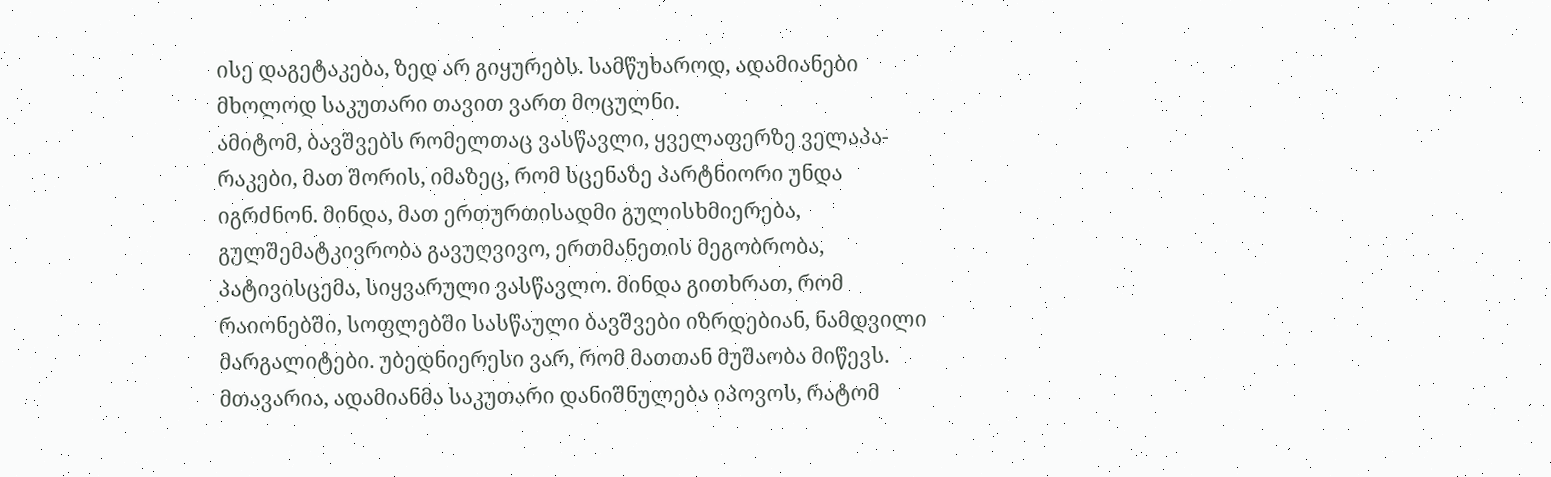ისე დაგეტაკება, ზედ არ გიყურებს. სამწუხაროდ, ადამიანები მხოლოდ საკუთარი თავით ვართ მოცულნი.
ამიტომ, ბავშვებს რომელთაც ვასწავლი, ყველაფერზე ველაპა- რაკები, მათ შორის, იმაზეც, რომ სცენაზე პარტნიორი უნდა იგრძნონ. მინდა, მათ ერთურთისადმი გულისხმიერება, გულშემატკივრობა გავუღვივო, ერთმანეთის მეგობრობა, პატივისცემა, სიყვარული ვასწავლო. მინდა გითხრათ, რომ რაიონებში, სოფლებში სასწაული ბავშვები იზრდებიან, ნამდვილი მარგალიტები. უბედნიერესი ვარ, რომ მათთან მუშაობა მიწევს. მთავარია, ადამიანმა საკუთარი დანიშნულება იპოვოს, რატომ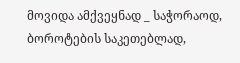მოვიდა ამქვეყნად _ საჭორაოდ, ბოროტების საკეთებლად,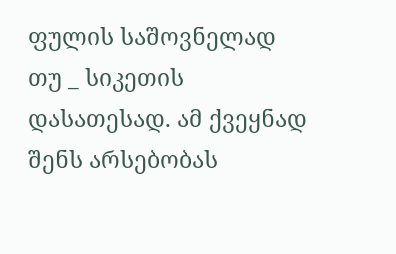ფულის საშოვნელად თუ _ სიკეთის დასათესად. ამ ქვეყნად შენს არსებობას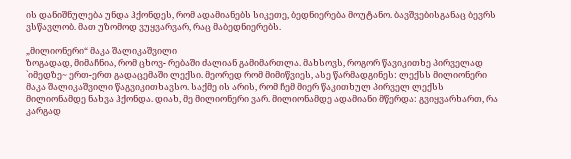ის დანიშნულება უნდა ჰქონდეს, რომ ადამიანებს სიკეთე, ბედნიერება მოუტანო. ბავშვებისგანაც ბევრს ვსწავლობ. მათ უზომოდ ვუყვარვარ, რაც მაბედნიერებს.

„მილიონერი“ მაკა შალიკაშვილი
ზოგადად, მიმაჩნია, რომ ცხოვ- რებაში ძალიან გამიმართლა. მახსოვს, როგორ წავიკითხე პირველად `იმედზე~ ერთ-ერთ გადაცემაში ლექსი. მეორედ რომ მიმიწვიეს, ასე წარმადგინეს: ლექსს მილიონერი მაკა შალიკაშვილი წაგვიკითხავსო. საქმე ის არის, რომ ჩემ მიერ წაკითხულ პირველ ლექსს მილიონამდე ნახვა ჰქონდა. დიახ, მე მილიონერი ვარ. მილიონამდე ადამიანი მწერდა: გვიყვარხართ, რა კარგად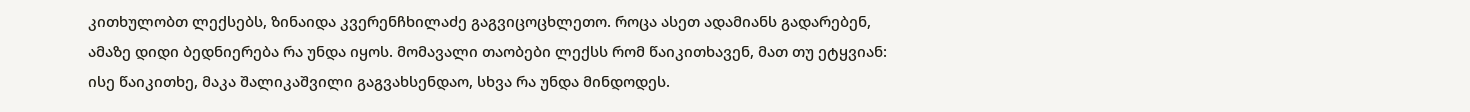კითხულობთ ლექსებს, ზინაიდა კვერენჩხილაძე გაგვიცოცხლეთო. როცა ასეთ ადამიანს გადარებენ, ამაზე დიდი ბედნიერება რა უნდა იყოს. მომავალი თაობები ლექსს რომ წაიკითხავენ, მათ თუ ეტყვიან: ისე წაიკითხე, მაკა შალიკაშვილი გაგვახსენდაო, სხვა რა უნდა მინდოდეს.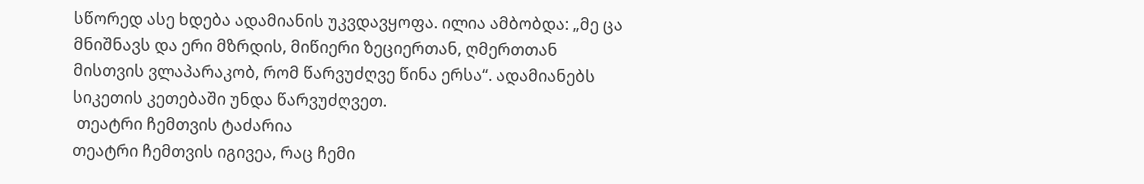სწორედ ასე ხდება ადამიანის უკვდავყოფა. ილია ამბობდა: „მე ცა მნიშნავს და ერი მზრდის, მიწიერი ზეციერთან, ღმერთთან მისთვის ვლაპარაკობ, რომ წარვუძღვე წინა ერსა“. ადამიანებს სიკეთის კეთებაში უნდა წარვუძღვეთ.
 თეატრი ჩემთვის ტაძარია
თეატრი ჩემთვის იგივეა, რაც ჩემი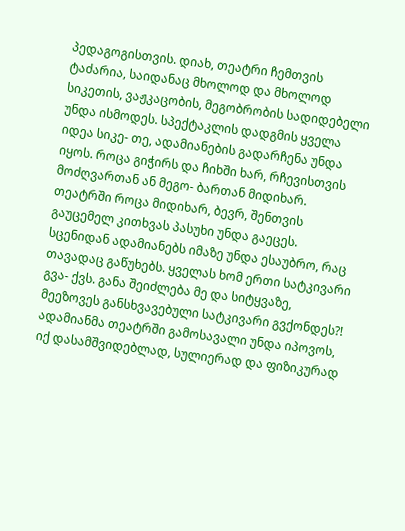პედაგოგისთვის. დიახ, თეატრი ჩემთვის ტაძარია, საიდანაც მხოლოდ და მხოლოდ სიკეთის, ვაჟკაცობის, მეგობრობის სადიდებელი უნდა ისმოდეს. სპექტაკლის დადგმის ყველა იდეა სიკე- თე, ადამიანების გადარჩენა უნდა იყოს. როცა გიჭირს და ჩიხში ხარ, რჩევისთვის მოძღვართან ან მეგო- ბართან მიდიხარ. თეატრში როცა მიდიხარ, ბევრ, შენთვის გაუცემელ კითხვას პასუხი უნდა გაეცეს. სცენიდან ადამიანებს იმაზე უნდა ესაუბრო, რაც თავადაც გაწუხებს. ყველას ხომ ერთი სატკივარი გვა- ქვს. განა შეიძლება მე და სიტყვაზე, მეეზოვეს განსხვავებული სატკივარი გვქონდეს?! ადამიანმა თეატრში გამოსავალი უნდა იპოვოს, იქ დასამშვიდებლად, სულიერად და ფიზიკურად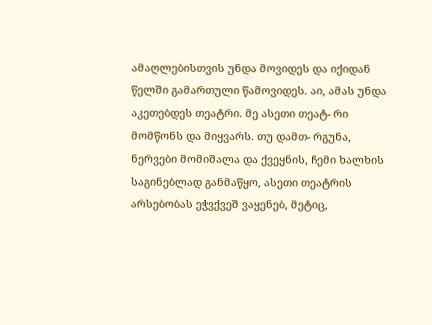ამაღლებისთვის უნდა მოვიდეს და იქიდან წელში გამართული წამოვიდეს. აი, ამას უნდა აკეთებდეს თეატრი. მე ასეთი თეატ- რი მომწონს და მიყვარს. თუ დამთ- რგუნა, ნერვები მომიშალა და ქვეყნის, ჩემი ხალხის საგინებლად განმაწყო, ასეთი თეატრის არსებობას ეჭვქვეშ ვაყენებ, მეტიც,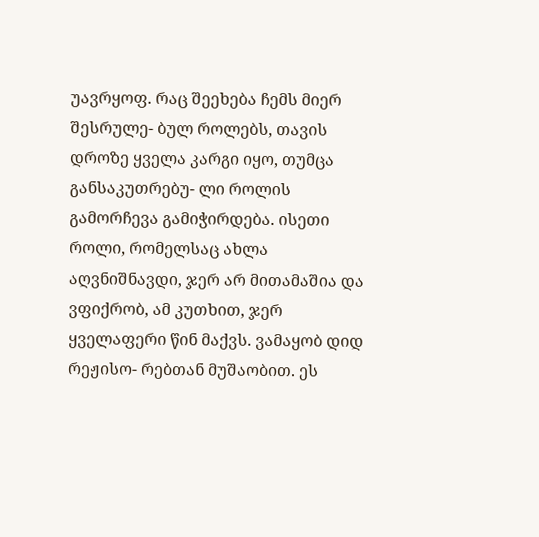უავრყოფ. რაც შეეხება ჩემს მიერ შესრულე- ბულ როლებს, თავის დროზე ყველა კარგი იყო, თუმცა განსაკუთრებუ- ლი როლის გამორჩევა გამიჭირდება. ისეთი როლი, რომელსაც ახლა აღვნიშნავდი, ჯერ არ მითამაშია და ვფიქრობ, ამ კუთხით, ჯერ ყველაფერი წინ მაქვს. ვამაყობ დიდ რეჟისო- რებთან მუშაობით. ეს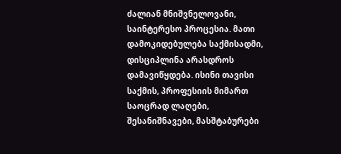ძალიან მნიშვნელოვანი, საინტერესო პროცესია. მათი დამოკიდებულება საქმისადმი, დისციპლინა არასდროს დამავიწყდება. ისინი თავისი საქმის, პროფესიის მიმართ საოცრად ლაღები, შესანიშნავები, მასშტაბურები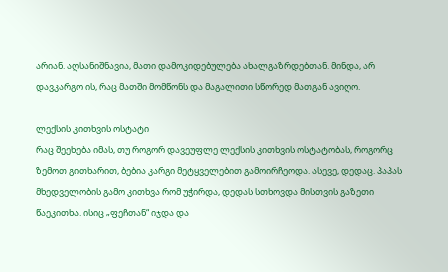არიან. აღსანიშნავია, მათი დამოკიდებულება ახალგაზრდებთან. მინდა, არ დავკარგო ის, რაც მათში მომწონს და მაგალითი სწორედ მათგან ავიღო.

ლექსის კითხვის ოსტატი
რაც შეეხება იმას, თუ როგორ დავეუფლე ლექსის კითხვის ოსტატობას, როგორც ზემოთ გითხარით, ბებია კარგი მეტყველებით გამოირჩეოდა. ასევე, დედაც. პაპას მხედველობის გამო კითხვა რომ უჭირდა, დედას სთხოვდა მისთვის გაზეთი წაეკითხა. ისიც „ფეჩთან“ იჯდა და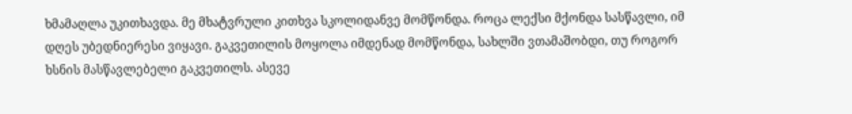ხმამაღლა უკითხავდა. მე მხატვრული კითხვა სკოლიდანვე მომწონდა. როცა ლექსი მქონდა სასწავლი, იმ დღეს უბედნიერესი ვიყავი. გაკვეთილის მოყოლა იმდენად მომწონდა, სახლში ვთამაშობდი, თუ როგორ ხსნის მასწავლებელი გაკვეთილს. ასევე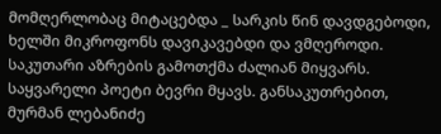მომღერლობაც მიტაცებდა _ სარკის წინ დავდგებოდი, ხელში მიკროფონს დავიკავებდი და ვმღეროდი. საკუთარი აზრების გამოთქმა ძალიან მიყვარს.
საყვარელი პოეტი ბევრი მყავს. განსაკუთრებით, მურმან ლებანიძე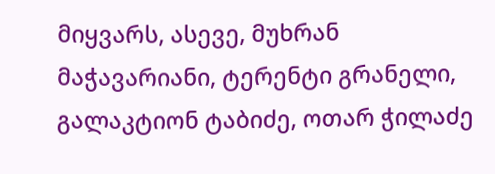მიყვარს, ასევე, მუხრან მაჭავარიანი, ტერენტი გრანელი, გალაკტიონ ტაბიძე, ოთარ ჭილაძე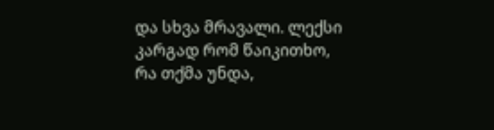და სხვა მრავალი. ლექსი კარგად რომ წაიკითხო, რა თქმა უნდა,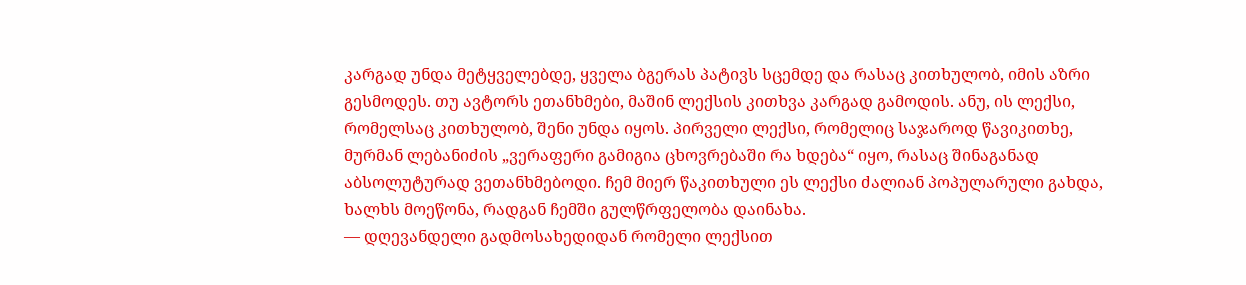კარგად უნდა მეტყველებდე, ყველა ბგერას პატივს სცემდე და რასაც კითხულობ, იმის აზრი გესმოდეს. თუ ავტორს ეთანხმები, მაშინ ლექსის კითხვა კარგად გამოდის. ანუ, ის ლექსი, რომელსაც კითხულობ, შენი უნდა იყოს. პირველი ლექსი, რომელიც საჯაროდ წავიკითხე, მურმან ლებანიძის „ვერაფერი გამიგია ცხოვრებაში რა ხდება“ იყო, რასაც შინაგანად აბსოლუტურად ვეთანხმებოდი. ჩემ მიერ წაკითხული ეს ლექსი ძალიან პოპულარული გახდა, ხალხს მოეწონა, რადგან ჩემში გულწრფელობა დაინახა.
— დღევანდელი გადმოსახედიდან რომელი ლექსით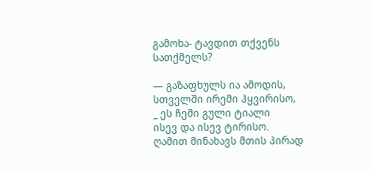გამოხა- ტავდით თქვენს სათქმელს?

— გაზაფხულს ია ამოდის,
სთველში ირემი ჰყვირისო,
_ ეს ჩემი გული ტიალი
ისევ და ისევ ტირისო.
ღამით მინახავს მთის პირად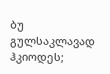ბუ გულსაკლავად ჰკიოდეს;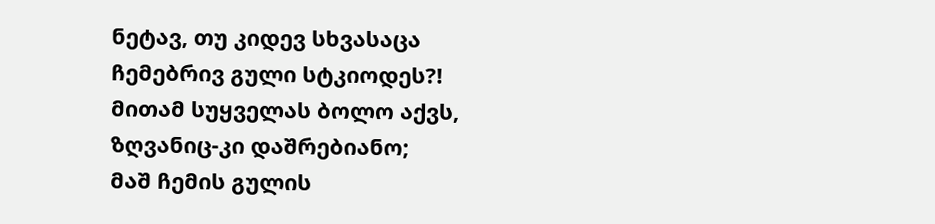ნეტავ, თუ კიდევ სხვასაცა
ჩემებრივ გული სტკიოდეს?!
მითამ სუყველას ბოლო აქვს,
ზღვანიც-კი დაშრებიანო;
მაშ ჩემის გულის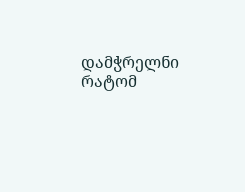დამჭრელნი
რატომ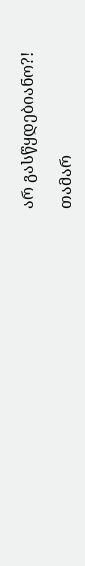არ გასწყდებიანო?!

თამარ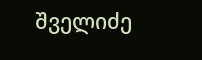შველიძე